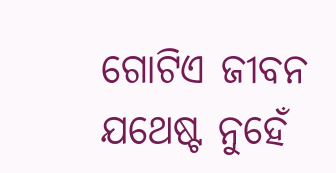ଗୋଟିଏ ଜୀବନ ଯଥେଷ୍ଟ ନୁହେଁ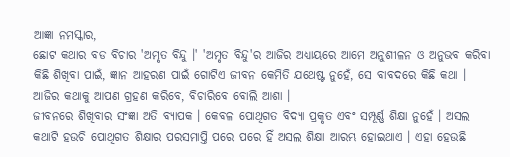ଆଜ୍ଞା ନମସ୍କାର,
ଛୋଟ କଥାର ବଡ ବିଚାର 'ଅମୃତ ବିନ୍ଦୁ ।' 'ଅମୃତ ବିନ୍ଦୁ'ର ଆଜିର ଅଧ୍ୟାୟରେ ଆମେ ଅନୁଶୀଳନ ଓ ଅନୁଭବ କରିବା କିଛି ଶିଖିବା ପାଇଁ, ଜ୍ଞାନ ଆହରଣ ପାଇଁ ଗୋଟିଏ ଜୀବନ କେମିତି ଯଥେଷ୍ଟ ନୁହେଁ, ସେ ବାବଦରେ କିଛି କଥା । ଆଜିର କଥାକୁ ଆପଣ ଗ୍ରହଣ କରିବେ, ବିଚାରିବେ ବୋଲି ଆଶା ।
ଜୀବନରେ ଶିଖିବାର ସଂଜ୍ଞା ଅତି ବ୍ୟାପକ । କେବଳ ପୋଥିଗତ ବିଦ୍ୟା ପ୍ରକୃତ ଏବଂ ସମ୍ପୂର୍ଣ୍ଣ ଶିକ୍ଷା ନୁହେଁ । ଅସଲ କଥାଟି ହଉଚି ପୋଥିଗତ ଶିକ୍ଷାର ପରସମାପ୍ତି ପରେ ପରେ ହିଁ ଅସଲ ଶିକ୍ଷା ଆରମ୍ଭ ହୋଇଥାଏ । ଏହା ହେଉଛି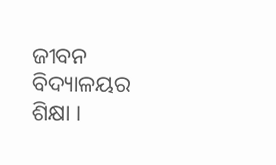ଜୀବନ ବିଦ୍ୟାଳୟର ଶିକ୍ଷା ।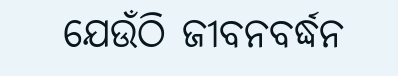ଯେଉଁଠି ଜୀବନବର୍ଦ୍ଧନ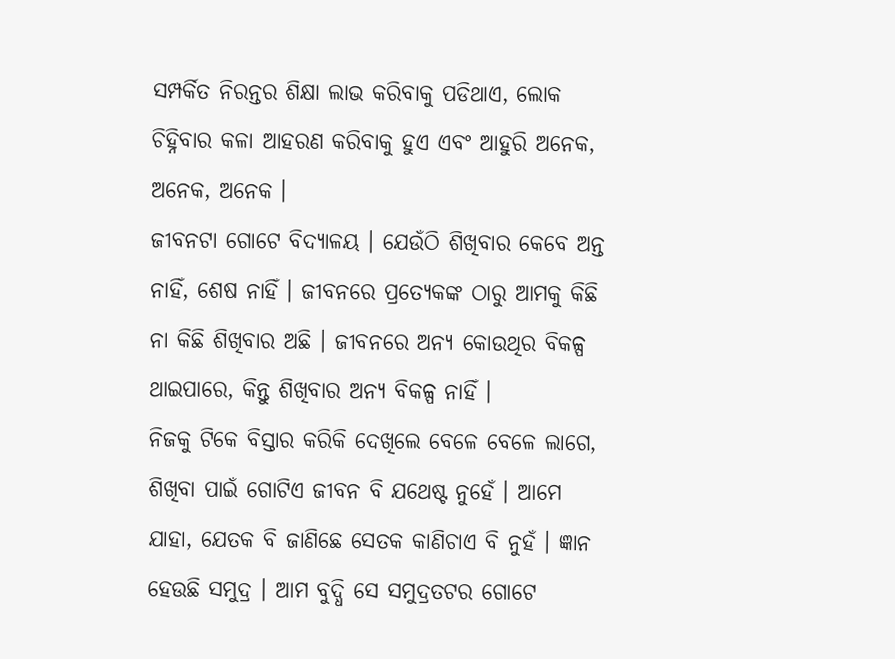ସମ୍ପର୍କିତ ନିରନ୍ତର ଶିକ୍ଷା ଲାଭ କରିବାକୁ ପଡିଥାଏ, ଲୋକ ଚିହ୍ନିବାର କଳା ଆହରଣ କରିବାକୁ ହୁଏ ଏବଂ ଆହୁରି ଅନେକ, ଅନେକ, ଅନେକ ।
ଜୀବନଟା ଗୋଟେ ବିଦ୍ୟାଳୟ । ଯେଉଁଠି ଶିଖିବାର କେବେ ଅନ୍ତ ନାହିଁ, ଶେଷ ନାହିଁ । ଜୀବନରେ ପ୍ରତ୍ୟେକଙ୍କ ଠାରୁ ଆମକୁ କିଛି ନା କିଛି ଶିଖିବାର ଅଛି । ଜୀବନରେ ଅନ୍ୟ କୋଉଥିର ବିକଳ୍ପ ଥାଇପାରେ, କିନ୍ତୁ ଶିଖିବାର ଅନ୍ୟ ବିକଳ୍ପ ନାହିଁ ।
ନିଜକୁ ଟିକେ ବିସ୍ତାର କରିକି ଦେଖିଲେ ବେଳେ ବେଳେ ଲାଗେ, ଶିଖିବା ପାଇଁ ଗୋଟିଏ ଜୀବନ ବି ଯଥେଷ୍ଟ ନୁହେଁ । ଆମେ ଯାହା, ଯେତକ ବି ଜାଣିଛେ ସେତକ କାଣିଚାଏ ବି ନୁହଁ । ଜ୍ଞାନ ହେଉଛି ସମୁଦ୍ର । ଆମ ବୁଦ୍ଧି ସେ ସମୁଦ୍ରତଟର ଗୋଟେ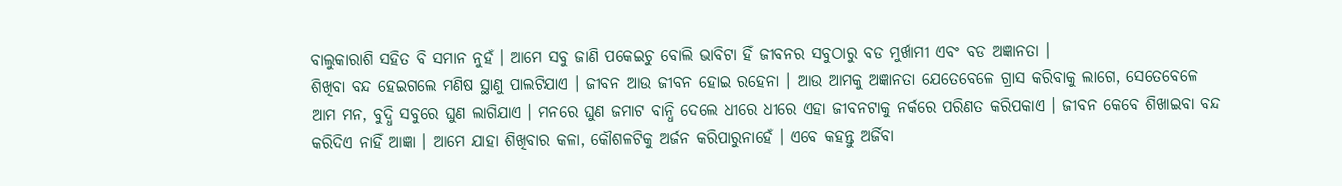ବାଲୁକାରାଶି ସହିତ ବି ସମାନ ନୁହଁ । ଆମେ ସବୁ ଜାଣି ପକେଇଚୁ ବୋଲି ଭାବିଟା ହିଁ ଜୀବନର ସବୁଠାରୁ ବଡ ମୁର୍ଖାମୀ ଏବଂ ବଡ ଅଜ୍ଞାନତା ।
ଶିଖିବା ବନ୍ଦ ହେଇଗଲେ ମଣିଷ ସ୍ଥାଣୁ ପାଲଟିଯାଏ । ଜୀବନ ଆଉ ଜୀବନ ହୋଇ ରହେନା । ଆଉ ଆମକୁ ଅଜ୍ଞାନତା ଯେତେବେଳେ ଗ୍ରାସ କରିବାକୁ ଲାଗେ, ସେତେବେଳେ ଆମ ମନ, ବୁଦ୍ଧି ସବୁରେ ଘୁଣ ଲାଗିଯାଏ । ମନରେ ଘୁଣ ଜମାଟ ବାନ୍ଧି ଦେଲେ ଧୀରେ ଧୀରେ ଏହା ଜୀବନଟାକୁ ନର୍କରେ ପରିଣତ କରିପକାଏ । ଜୀବନ କେବେ ଶିଖାଇବା ବନ୍ଦ କରିଦିଏ ନାହିଁ ଆଜ୍ଞା । ଆମେ ଯାହା ଶିଖିବାର କଳା, କୌଶଳଟିକୁ ଅର୍ଜନ କରିପାରୁନାହେଁ । ଏବେ କହନ୍ତୁ ଅର୍ଜିବା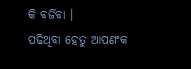କି ବର୍ଜିବା ।
ପଢିଥିବା ହେତୁ ଆପଣଂକ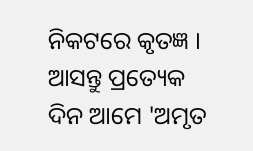ନିକଟରେ କୃତଜ୍ଞ । ଆସନ୍ତୁ ପ୍ରତ୍ୟେକ ଦିନ ଆମେ 'ଅମୃତ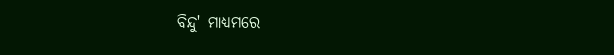ବିନ୍ଦୁ' ମାଧ୍ୟମରେ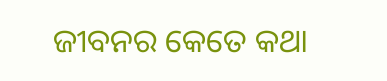ଜୀବନର କେତେ କଥା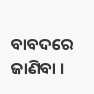ବାବଦରେ ଜାଣିବା ।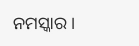ନମସ୍କାର ।